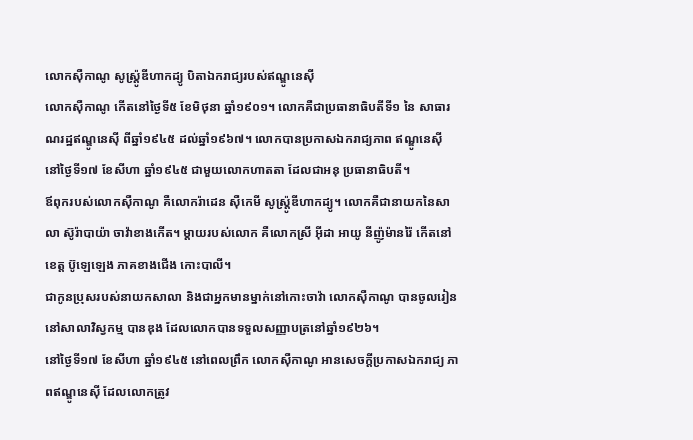លោកស៊ឺកាណូ សូស្រ្ត៉ូឌីហាកដ្យូ បិតាឯករាជ្យរបស់ឥណ្ឌូនេស៊ី
លោកស៊ឺកាណូ កើតនៅថ្ងៃទី៥ ខែមិថុនា ឆ្នាំ១៩០១។ លោកគឺជាប្រធានាធិបតីទី១ នៃ សាធារណរដ្ឋឥណ្ឌូនេស៊ី ពីឆ្នាំ១៩៤៥ ដល់ឆ្នាំ១៩៦៧។ លោកបានប្រកាសឯករាជ្យភាព ឥណ្ឌូនេស៊ី នៅថ្ងៃទី១៧ ខែសីហា ឆ្នាំ១៩៤៥ ជាមួយលោកហាតតា ដែលជាអនុ ប្រធានាធិបតី។
ឪពុករបស់លោកស៊ឺកាណូ គឺលោករ៉ាដេន ស៊ឺកេមី សូស្ត្រ៉ូឌីហាកដ្យូ។ លោកគឺជានាយកនៃសាលា ស៊ូរ៉ាបាយ៉ា ចាវ៉ាខាងកើត។ ម្តាយរបស់លោក គឺលោកស្រី អ៊ីដា អាយូ នីញ៉ូម៉ានរ៉ៃ កើតនៅខេត្ត ប៊ូឡេឡេង ភាគខាងជើង កោះបាលី។
ជាកូនប្រុសរបស់នាយកសាលា និងជាអ្នកមានម្នាក់នៅកោះចាវ៉ា លោកស៊ឺកាណូ បានចូលរៀននៅសាលាវិស្វកម្ម បានឌុង ដែលលោកបានទទួលសញ្ញាបត្រនៅឆ្នាំ១៩២៦។
នៅថ្ងៃទី១៧ ខែសីហា ឆ្នាំ១៩៤៥ នៅពេលព្រឹក លោកស៊ឺកាណូ អានសេចក្តីប្រកាសឯករាជ្យ ភាពឥណ្ឌូនេស៊ី ដែលលោកត្រូវ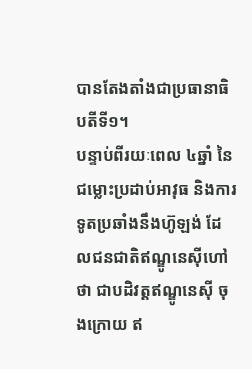បានតែងតាំងជាប្រធានាធិបតីទី១។
បន្ទាប់ពីរយៈពេល ៤ឆ្នាំ នៃជម្លោះប្រដាប់អាវុធ និងការទូតប្រឆាំងនឹងហ៊ូឡង់ ដែលជនជាតិឥណ្ឌូនេស៊ីហៅថា ជាបដិវត្តឥណ្ឌូនេស៊ី ចុងក្រោយ ឥ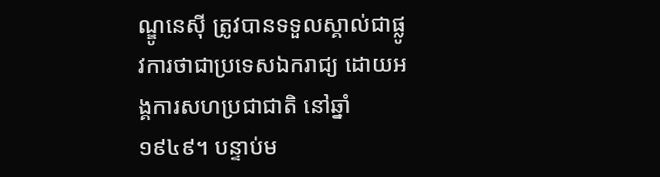ណ្ឌូនេស៊ី ត្រូវបានទទួលស្គាល់ជាផ្លូវការថាជាប្រទេសឯករាជ្យ ដោយអង្គការសហប្រជាជាតិ នៅឆ្នាំ១៩៤៩។ បន្ទាប់ម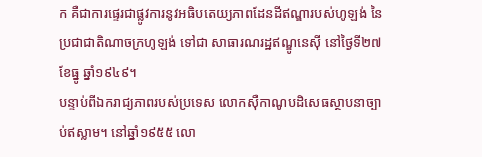ក គឺជាការផ្ទេរជាផ្លូវការនូវអធិបតេយ្យភាពដែនដីឥណ្ឌារបស់ហូឡង់ នៃប្រជាជាតិណាចក្រហូឡង់ ទៅជា សាធារណរដ្ឋឥណ្ឌូនេស៊ី នៅថ្ងៃទី២៧ ខែធ្នូ ឆ្នាំ១៩៤៩។
បន្ទាប់ពីឯករាជ្យភាពរបស់ប្រទេស លោកស៊ឺកាណូបដិសេធស្ថាបនាច្បាប់ឥស្លាម។ នៅឆ្នាំ១៩៥៥ លោ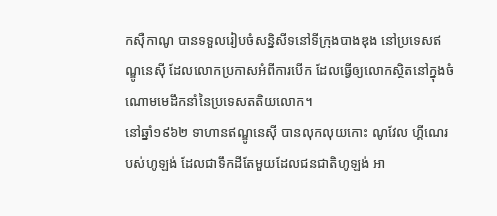កស៊ឺកាណូ បានទទួលរៀបចំសន្និសីទនៅទីក្រុងបាងឌុង នៅប្រទេសឥណ្ឌូនេស៊ី ដែលលោកប្រកាសអំពីការបើក ដែលធ្វើឲ្យលោកស្ថិតនៅក្នុងចំណោមមេដឹកនាំនៃប្រទេសតតិយលោក។
នៅឆ្នាំ១៩៦២ ទាហានឥណ្ឌូនេស៊ី បានលុកលុយកោះ ណូវែល ហ្គីណេរបស់ហូឡង់ ដែលជាទឹកដីតែមួយដែលជនជាតិហូឡង់ អា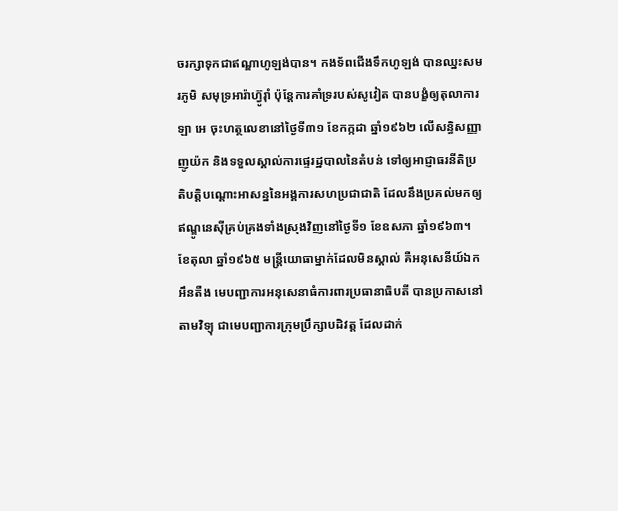ចរក្សាទុកជាឥណ្ឌាហូឡង់បាន។ កងទ័ពជើងទឹកហូឡង់ បានឈ្នះសមរភូមិ សមុទ្រអារ៉ាហ្វ៊ូរ៉ាំ ប៉ុន្តែការគាំទ្ររបស់សូវៀត បានបង្ខំឲ្យតុលាការឡា អេ ចុះហត្ថលេខានៅថ្ងៃទី៣១ ខែកក្កដា ឆ្នាំ១៩៦២ លើសន្ធិសញ្ញា ញូយ៉ក និងទទួលស្គាល់ការផ្ទេរដ្ឋបាលនៃតំបន់ ទៅឲ្យអាជ្ញាធរនីតិប្រតិបត្តិបណ្តោះអាសន្ននៃអង្គការសហប្រជាជាតិ ដែលនឹងប្រគល់មកឲ្យឥណ្ឌូនេស៊ីគ្រប់គ្រងទាំងស្រុងវិញនៅថ្ងៃទី១ ខែឧសភា ឆ្នាំ១៩៦៣។
ខែតុលា ឆ្នាំ១៩៦៥ មន្រ្តីយោធាម្នាក់ដែលមិនស្គាល់ គឺអនុសេនីយ៍ឯក អឹនតឺង មេបញ្ជាការអនុសេនាធំការពារប្រធានាធិបតី បានប្រកាសនៅតាមវិទ្យុ ជាមេបញ្ជាការក្រុមប្រឹក្សាបដិវត្ត ដែលដាក់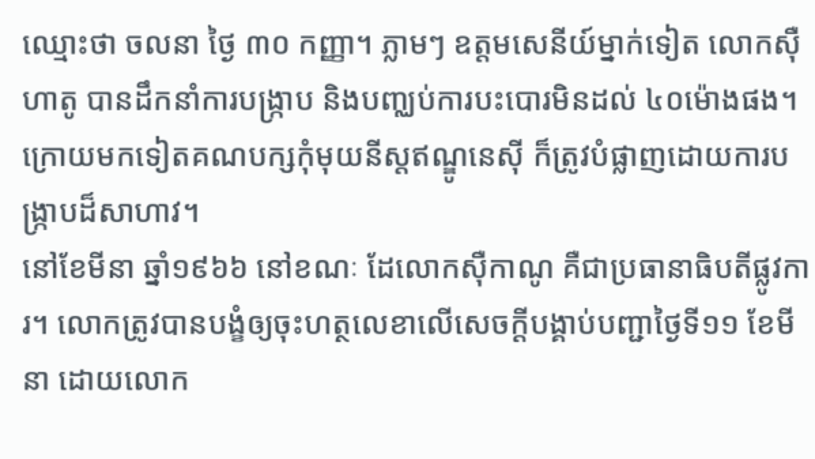ឈ្មោះថា ចលនា ថ្ងៃ ៣០ កញ្ញា។ ភ្លាមៗ ឧត្តមសេនីយ៍ម្នាក់ទៀត លោកស៊ឺហាតូ បានដឹកនាំការបង្រ្កាប និងបញ្ឈប់ការបះបោរមិនដល់ ៤០ម៉ោងផង។ ក្រោយមកទៀតគណបក្សកុំមុយនីស្តឥណ្ឌូនេស៊ី ក៏ត្រូវបំផ្លាញដោយការបង្រ្កាបដ៏សាហាវ។
នៅខែមីនា ឆ្នាំ១៩៦៦ នៅខណៈ ដែលោកស៊ឺកាណូ គឺជាប្រធានាធិបតីផ្លូវការ។ លោកត្រូវបានបង្ខំឲ្យចុះហត្ថលេខាលើសេចក្តីបង្គាប់បញ្ជាថ្ងៃទី១១ ខែមីនា ដោយលោក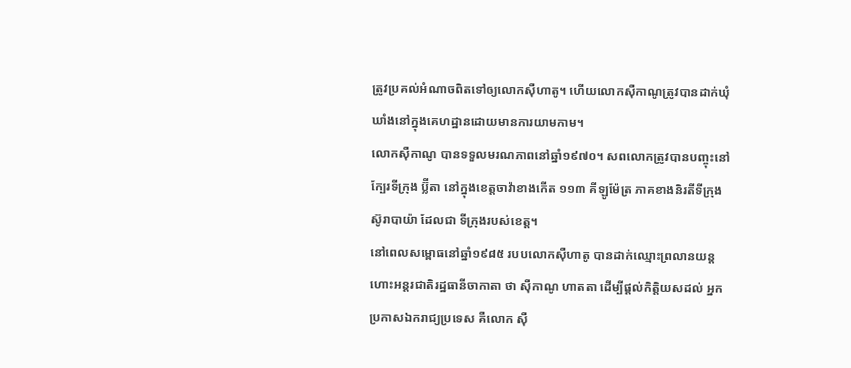ត្រូវប្រគល់អំណាចពិតទៅឲ្យលោកស៊ឺហាតូ។ ហើយលោកស៊ឺកាណូត្រូវបានដាក់ឃុំឃាំងនៅក្នុងគេហដ្ឋានដោយមានការយាមកាម។
លោកស៊ឺកាណូ បានទទួលមរណភាពនៅឆ្នាំ១៩៧០។ សពលោកត្រូវបានបញ្ចុះនៅក្បែរទីក្រុង ប្ល៊ីតា នៅក្នុងខេត្តចាវ៉ាខាងកើត ១១៣ គីឡូម៉ែត្រ ភាគខាងនិរតីទីក្រុង ស៊ូរាបាយ៉ា ដែលជា ទីក្រុងរបស់ខេត្ត។
នៅពេលសម្ពោធនៅឆ្នាំ១៩៨៥ របបលោកស៊ឺហាតូ បានដាក់ឈ្មោះព្រលានយន្តហោះអន្តរជាតិរដ្ឋធានីចាកាតា ថា ស៊ឺកាណូ ហាតតា ដើម្បីផ្តល់កិត្តិយសដល់ អ្នកប្រកាសឯករាជ្យប្រទេស គឺលោក ស៊ឺ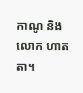កាណូ និងលោក ហាតតា។